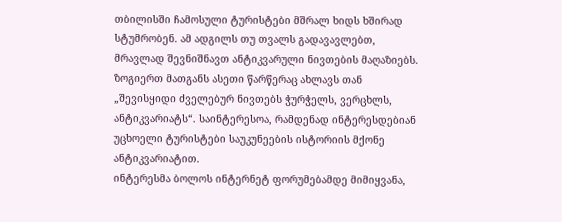თბილისში ჩამოსული ტურისტები მშრალ ხიდს ხშირად სტუმრობენ. ამ ადგილს თუ თვალს გადავავლებთ, მრავლად შევნიშნავთ ანტიკვარული ნივთების მაღაზიებს. ზოგიერთ მათგანს ასეთი წარწერაც ახლავს თან „შევისყიდი ძველებურ ნივთებს ჭურჭელს, ვერცხლს, ანტიკვარიატს“. საინტერესოა, რამდენად ინტერესდებიან უცხოელი ტურისტები საუკუნეების ისტორიის მქონე ანტიკვარიატით.
ინტერესმა ბოლოს ინტერნეტ ფორუმებამდე მიმიყვანა,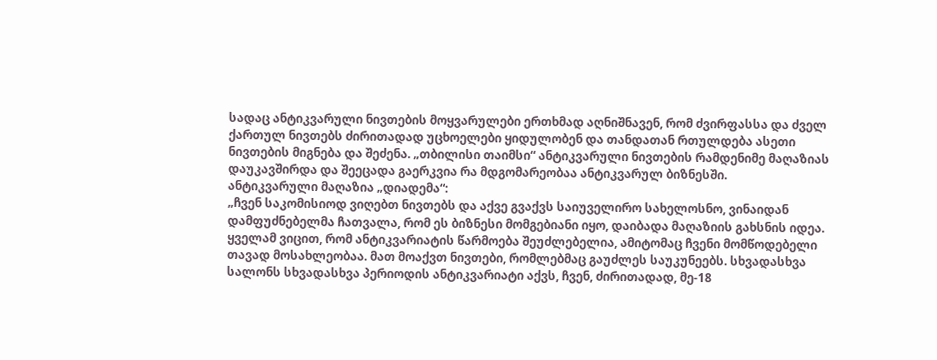სადაც ანტიკვარული ნივთების მოყვარულები ერთხმად აღნიშნავენ, რომ ძვირფასსა და ძველ ქართულ ნივთებს ძირითადად უცხოელები ყიდულობენ და თანდათან რთულდება ასეთი ნივთების მიგნება და შეძენა. „თბილისი თაიმსი“ ანტიკვარული ნივთების რამდენიმე მაღაზიას დაუკავშირდა და შეეცადა გაერკვია რა მდგომარეობაა ანტიკვარულ ბიზნესში.
ანტიკვარული მაღაზია „დიადემა“:
„ჩვენ საკომისიოდ ვიღებთ ნივთებს და აქვე გვაქვს საიუველირო სახელოსნო, ვინაიდან დამფუძნებელმა ჩათვალა, რომ ეს ბიზნესი მომგებიანი იყო, დაიბადა მაღაზიის გახსნის იდეა. ყველამ ვიცით, რომ ანტიკვარიატის წარმოება შეუძლებელია, ამიტომაც ჩვენი მომწოდებელი თავად მოსახლეობაა. მათ მოაქვთ ნივთები, რომლებმაც გაუძლეს საუკუნეებს. სხვადასხვა სალონს სხვადასხვა პერიოდის ანტიკვარიატი აქვს, ჩვენ, ძირითადად, მე-18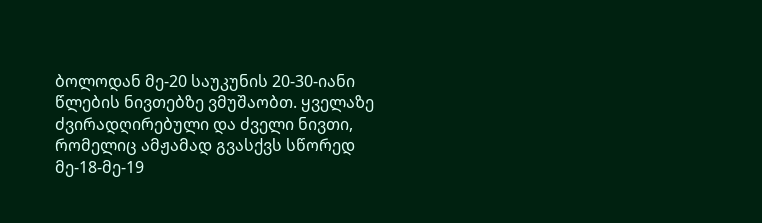ბოლოდან მე-20 საუკუნის 20-30-იანი წლების ნივთებზე ვმუშაობთ. ყველაზე ძვირადღირებული და ძველი ნივთი, რომელიც ამჟამად გვასქვს სწორედ მე-18-მე-19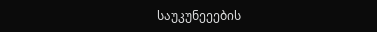საუკუნეეების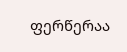ფერწერაა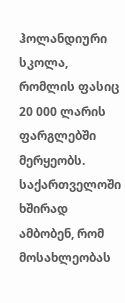ჰოლანდიური სკოლა, რომლის ფასიც 20 000 ლარის ფარგლებში მერყეობს. საქართველოში ხშირად ამბობენ, რომ მოსახლეობას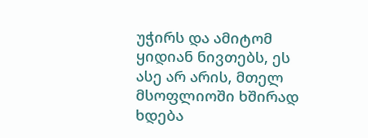უჭირს და ამიტომ ყიდიან ნივთებს, ეს ასე არ არის, მთელ მსოფლიოში ხშირად ხდება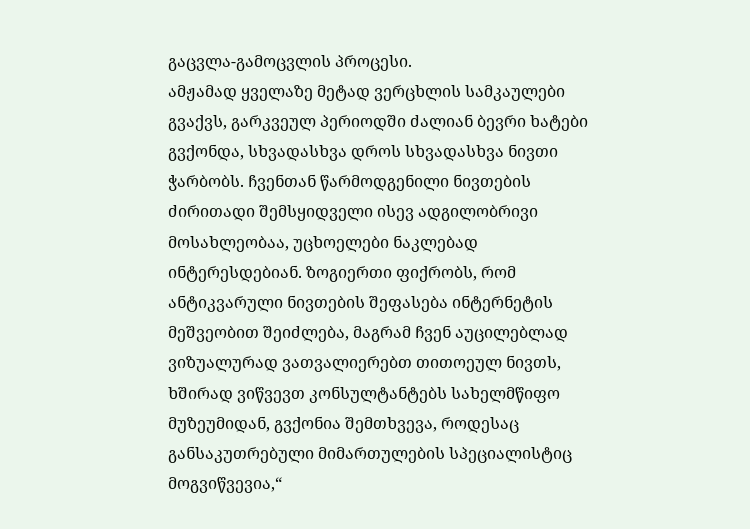გაცვლა-გამოცვლის პროცესი.
ამჟამად ყველაზე მეტად ვერცხლის სამკაულები გვაქვს, გარკვეულ პერიოდში ძალიან ბევრი ხატები გვქონდა, სხვადასხვა დროს სხვადასხვა ნივთი ჭარბობს. ჩვენთან წარმოდგენილი ნივთების ძირითადი შემსყიდველი ისევ ადგილობრივი მოსახლეობაა, უცხოელები ნაკლებად ინტერესდებიან. ზოგიერთი ფიქრობს, რომ ანტიკვარული ნივთების შეფასება ინტერნეტის მეშვეობით შეიძლება, მაგრამ ჩვენ აუცილებლად ვიზუალურად ვათვალიერებთ თითოეულ ნივთს, ხშირად ვიწვევთ კონსულტანტებს სახელმწიფო მუზეუმიდან, გვქონია შემთხვევა, როდესაც განსაკუთრებული მიმართულების სპეციალისტიც მოგვიწვევია,“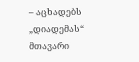– აცხადებს „დიადემას“ მთავარი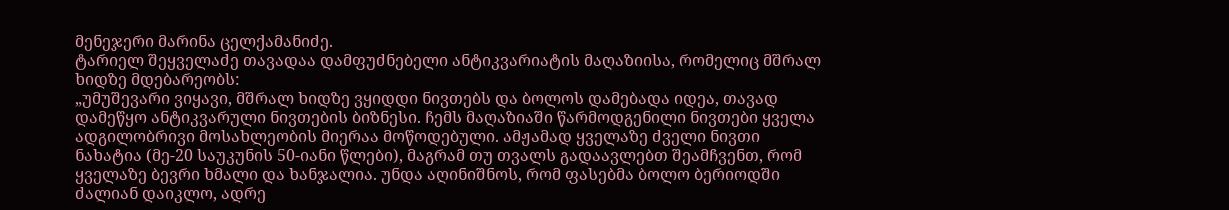მენეჯერი მარინა ცელქამანიძე.
ტარიელ შეყველაძე თავადაა დამფუძნებელი ანტიკვარიატის მაღაზიისა, რომელიც მშრალ ხიდზე მდებარეობს:
„უმუშევარი ვიყავი, მშრალ ხიდზე ვყიდდი ნივთებს და ბოლოს დამებადა იდეა, თავად დამეწყო ანტიკვარული ნივთების ბიზნესი. ჩემს მაღაზიაში წარმოდგენილი ნივთები ყველა ადგილობრივი მოსახლეობის მიერაა მოწოდებული. ამჟამად ყველაზე ძველი ნივთი ნახატია (მე-20 საუკუნის 50-იანი წლები), მაგრამ თუ თვალს გადაავლებთ შეამჩვენთ, რომ ყველაზე ბევრი ხმალი და ხანჯალია. უნდა აღინიშნოს, რომ ფასებმა ბოლო ბერიოდში ძალიან დაიკლო, ადრე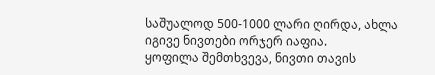საშუალოდ 500-1000 ლარი ღირდა, ახლა იგივე ნივთები ორჯერ იაფია.
ყოფილა შემთხვევა, ნივთი თავის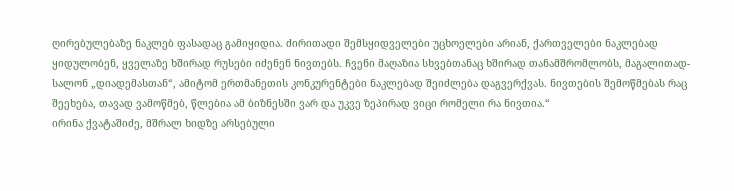ღირებულებაზე ნაკლებ ფასადაც გამიყიდია. ძირითადი შემსყიდველები უცხოელები არიან, ქართველები ნაკლებად ყიდულობენ, ყველაზე ხშირად რუსები იძენენ ნივთებს. ჩვენი მაღაზია სხვებთანაც ხშირად თანამშრომლობს, მაგალითად- სალონ „დიადემასთან“, ამიტომ ერთმანეთის კონკურენტები ნაკლებად შეიძლება დაგვერქვას. ნივთების შემოწმებას რაც შეეხება, თავად ვამოწმებ, წლებია ამ ბიზნესში ვარ და უკვე ზეპირად ვიცი რომელი რა ნივთია.“
ირინა ქვატაშიძე, მშრალ ხიდზე არსებული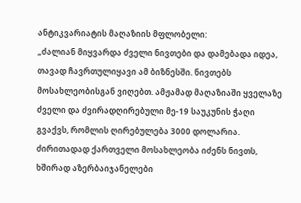ანტიკვარიატის მაღაზიის მფლობელი:
„ძალიან მიყვარდა ძველი ნივთები და დამებადა იდეა, თავად ჩავრთულიყავი ამ ბიზნესში. ნივთებს მოსახლეობისგან ვიღებთ. ამჟამად მაღაზიაში ყველაზე ძველი და ძვირადღირებული მე-19 საუკუნის ჭაღი გვაქვს, რომლის ღირებულება 3000 დოლარია. ძირითადად ქართველი მოსახლეობა იძენს ნივთს, ხშირად აზერბაიჯანელები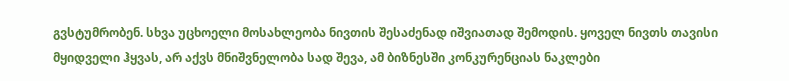გვსტუმრობენ. სხვა უცხოელი მოსახლეობა ნივთის შესაძენად იშვიათად შემოდის. ყოველ ნივთს თავისი მყიდველი ჰყვას, არ აქვს მნიშვნელობა სად შევა, ამ ბიზნესში კონკურენციას ნაკლები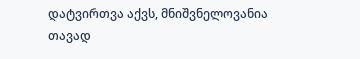დატვირთვა აქვს, მნიშვნელოვანია თავად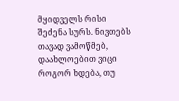მყიდველს რისი შეძენა სურს. ნივთებს თავად ვამოწმებ, დაახლოებით ვიცი როგორ ხდება, თუ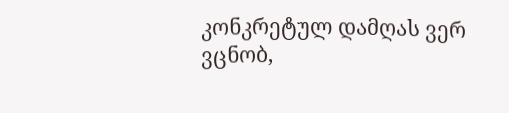კონკრეტულ დამღას ვერ ვცნობ,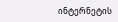ინტერნეტის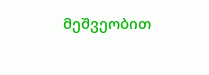მეშვეობით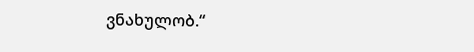ვნახულობ.“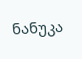ნანუკა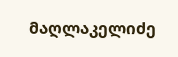მაღლაკელიძე